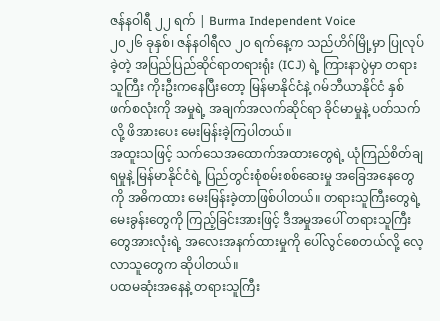ဇန်နဝါရီ ၂၂ ရက် | Burma Independent Voice
၂၀၂၆ ခုနှစ်၊ ဇန်နဝါရီလ ၂၀ ရက်နေ့က သည်ဟိဂ်မြို့မှာ ပြုလုပ်ခဲ့တဲ့ အပြည်ပြည်ဆိုင်ရာတရားရုံး (ICJ) ရဲ့ ကြားနာပွဲမှာ တရားသူကြီး ကိုးဦးကနေပြီးတော့ မြန်မာနိုင်ငံနဲ့ ဂမ်ဘီယာနိုင်ငံ နှစ်ဖက်စလုံးကို အမှုရဲ့ အချက်အလက်ဆိုင်ရာ ခိုင်မာမှုနဲ့ ပတ်သက်လို့ ဖိအားပေး မေးမြန်းခဲ့ကြပါတယ်။
အထူးသဖြင့် သက်သေအထောက်အထားတွေရဲ့ ယုံကြည်စိတ်ချရမှုနဲ့ မြန်မာနိုင်ငံရဲ့ ပြည်တွင်းစုံစမ်းစစ်ဆေးမှု အခြေအနေတွေကို အဓိကထား မေးမြန်းခဲ့တာဖြစ်ပါတယ်။ တရားသူကြီးတွေရဲ့ မေးခွန်းတွေကို ကြည့်ခြင်းအားဖြင့် ဒီအမှုအပေါ် တရားသူကြီးတွေအားလုံးရဲ့ အလေးအနက်ထားမှုကို ပေါ်လွင်စေတယ်လို့ လေ့လာသူတွေက ဆိုပါတယ်။
ပထမဆုံးအနေနဲ့ တရားသူကြီး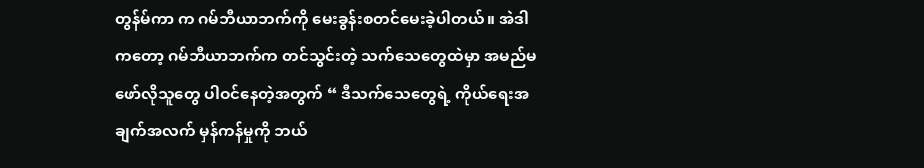တွန်မ်ကာ က ဂမ်ဘီယာဘက်ကို မေးခွန်းစတင်မေးခဲ့ပါတယ်။ အဲဒါကတော့ ဂမ်ဘီယာဘက်က တင်သွင်းတဲ့ သက်သေတွေထဲမှာ အမည်မဖော်လိုသူတွေ ပါဝင်နေတဲ့အတွက် “ ဒီသက်သေတွေရဲ့ ကိုယ်ရေးအချက်အလက် မှန်ကန်မှုကို ဘယ်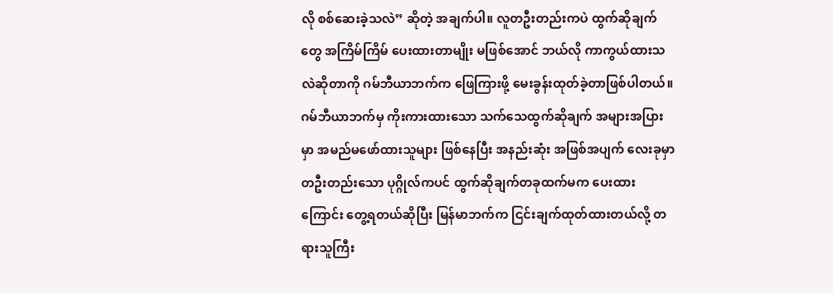လို စစ်ဆေးခဲ့သလဲ” ဆိုတဲ့ အချက်ပါ။ လူတဦးတည်းကပဲ ထွက်ဆိုချက်တွေ အကြိမ်ကြိမ် ပေးထားတာမျိုး မဖြစ်အောင် ဘယ်လို ကာကွယ်ထားသလဲဆိုတာကို ဂမ်ဘီယာဘက်က ဖြေကြားဖို့ မေးခွန်းထုတ်ခဲ့တာဖြစ်ပါတယ်။
ဂမ်ဘီယာဘက်မှ ကိုးကားထားသော သက်သေထွက်ဆိုချက် အများအပြားမှာ အမည်မဖော်ထားသူများ ဖြစ်နေပြီး အနည်းဆုံး အဖြစ်အပျက် လေးခုမှာ တဦးတည်းသော ပုဂ္ဂိုလ်ကပင် ထွက်ဆိုချက်တခုထက်မက ပေးထားကြောင်း တွေ့ရတယ်ဆိုပြီး မြန်မာဘက်က ငြင်းချက်ထုတ်ထားတယ်လို့ တရားသူကြီး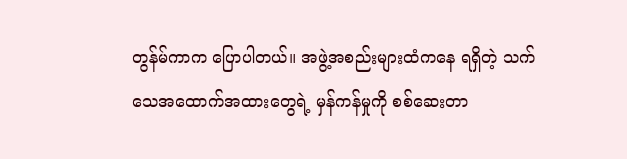တွန်မ်ကာက ပြောပါတယ်။ အဖွဲ့အစည်းများထံကနေ ရရှိတဲ့ သက်သေအထောက်အထားတွေရဲ့ မှန်ကန်မှုကို စစ်ဆေးတာ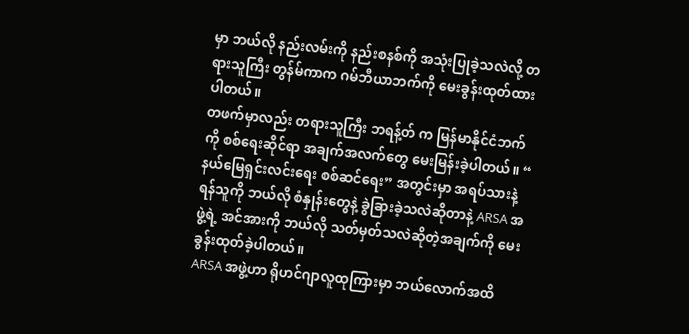မှာ ဘယ်လို နည်းလမ်းကို နည်းစနစ်ကို အသုံးပြုခဲ့သလဲလို့ တရားသူကြီး တွန်မ်ကာက ဂမ်ဘီယာဘက်ကို မေးခွန်းထုတ်ထားပါတယ်။
တဖက်မှာလည်း တရားသူကြီး ဘရန့်တ် က မြန်မာနိုင်ငံဘက်ကို စစ်ရေးဆိုင်ရာ အချက်အလက်တွေ မေးမြန်းခဲ့ပါတယ်။ “ နယ်မြေရှင်းလင်းရေး စစ်ဆင်ရေး” အတွင်းမှာ အရပ်သားနဲ့ ရန်သူကို ဘယ်လို စံနှုန်းတွေနဲ့ ခွဲခြားခဲ့သလဲဆိုတာနဲ့ ARSA အဖွဲ့ရဲ့ အင်အားကို ဘယ်လို သတ်မှတ်သလဲဆိုတဲ့အချက်ကို မေးခွန်းထုတ်ခဲ့ပါတယ်။
ARSA အဖွဲ့ဟာ ရိုဟင်ဂျာလူထုကြားမှာ ဘယ်လောက်အထိ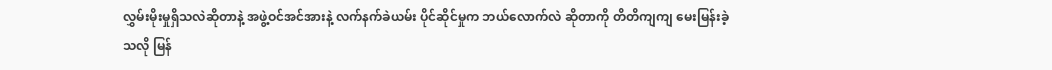လွှမ်းမိုးမှုရှိသလဲဆိုတာနဲ့ အဖွဲ့ဝင်အင်အားနဲ့ လက်နက်ခဲယမ်း ပိုင်ဆိုင်မှုက ဘယ်လောက်လဲ ဆိုတာကို တိတိကျကျ မေးမြန်းခဲ့သလို မြန်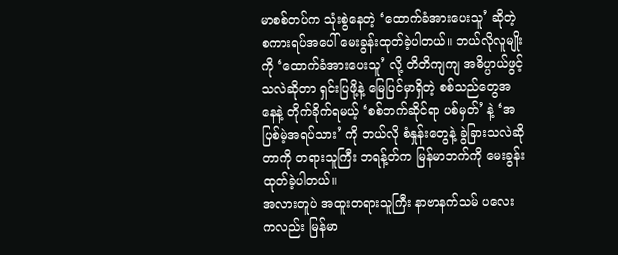မာစစ်တပ်က သုံးစွဲနေတဲ့ ‘ထောက်ခံအားပေးသူ’ ဆိုတဲ့ စကားရပ်အပေါ် မေးခွန်းထုတ်ခဲ့ပါတယ်။ ဘယ်လိုလူမျိုးကို ‘ထောက်ခံအားပေးသူ’ လို့ တိတိကျကျ အဓိပ္ပာယ်ဖွင့်သလဲဆိုတာ ရှင်းပြဖို့နဲ့ မြေပြင်မှာရှိတဲ့ စစ်သည်တွေအနေနဲ့ တိုက်ခိုက်ရမယ့် ‘စစ်ဘက်ဆိုင်ရာ ပစ်မှတ်’ နဲ့ ‘အပြစ်မဲ့အရပ်သား’ ကို ဘယ်လို စံနှုန်းတွေနဲ့ ခွဲခြားသလဲဆိုတာကို တရားသူကြီး ဘရန့်တ်က မြန်မာဘက်ကို မေးခွန်းထုတ်ခဲ့ပါတယ်။
အလားတူပဲ အထူးတရားသူကြီး နာဗာနက်သမ် ပလေး ကလည်း မြန်မာ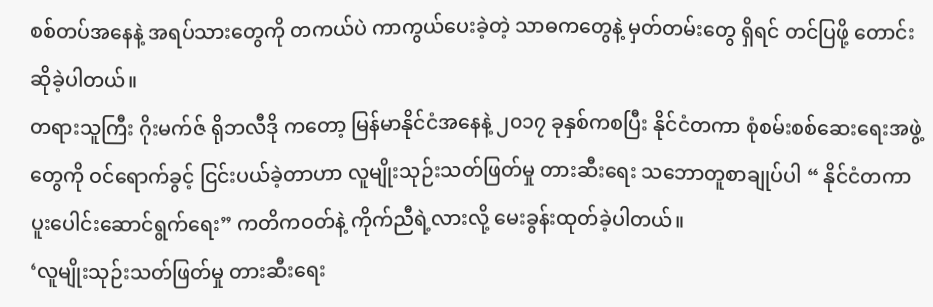စစ်တပ်အနေနဲ့ အရပ်သားတွေကို တကယ်ပဲ ကာကွယ်ပေးခဲ့တဲ့ သာဓကတွေနဲ့ မှတ်တမ်းတွေ ရှိရင် တင်ပြဖို့ တောင်းဆိုခဲ့ပါတယ်။
တရားသူကြီး ဂိုးမက်ဇ် ရိုဘလီဒို ကတော့ မြန်မာနိုင်ငံအနေနဲ့ ၂၀၁၇ ခုနှစ်ကစပြီး နိုင်ငံတကာ စုံစမ်းစစ်ဆေးရေးအဖွဲ့တွေကို ဝင်ရောက်ခွင့် ငြင်းပယ်ခဲ့တာဟာ လူမျိုးသုဉ်းသတ်ဖြတ်မှု တားဆီးရေး သဘောတူစာချုပ်ပါ “ နိုင်ငံတကာ ပူးပေါင်းဆောင်ရွက်ရေး” ကတိကဝတ်နဲ့ ကိုက်ညီရဲ့လားလို့ မေးခွန်းထုတ်ခဲ့ပါတယ်။
‘လူမျိုးသုဉ်းသတ်ဖြတ်မှု တားဆီးရေး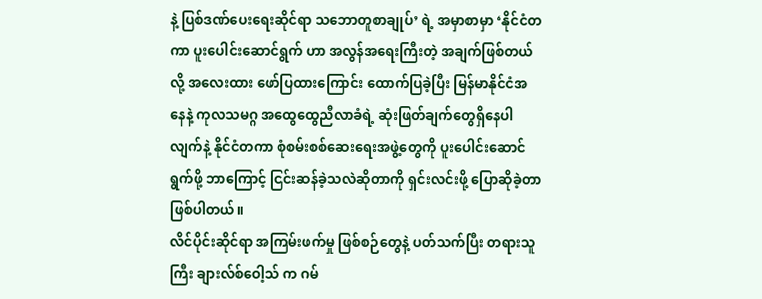နဲ့ ပြစ်ဒဏ်ပေးရေးဆိုင်ရာ သဘောတူစာချုပ်’ ရဲ့ အမှာစာမှာ ‘နိုင်ငံတကာ ပူးပေါင်းဆောင်ရွက် ဟာ အလွန်အရေးကြီးတဲ့ အချက်ဖြစ်တယ်လို့ အလေးထား ဖော်ပြထားကြောင်း ထောက်ပြခဲ့ပြီး မြန်မာနိုင်ငံအနေနဲ့ ကုလသမဂ္ဂ အထွေထွေညီလာခံရဲ့ ဆုံးဖြတ်ချက်တွေရှိနေပါလျက်နဲ့ နိုင်ငံတကာ စုံစမ်းစစ်ဆေးရေးအဖွဲ့တွေကို ပူးပေါင်းဆောင်ရွက်ဖို့ ဘာကြောင့် ငြင်းဆန်ခဲ့သလဲဆိုတာကို ရှင်းလင်းဖို့ ပြောဆိုခဲ့တာဖြစ်ပါတယ်။
လိင်ပိုင်းဆိုင်ရာ အကြမ်းဖက်မှု ဖြစ်စဉ်တွေနဲ့ ပတ်သက်ပြီး တရားသူကြီး ချားလ်စ်ဝေါ့သ် က ဂမ်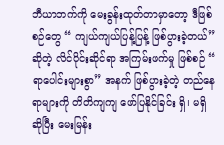ဘီယာဘက်ကို မေးခွန်းထုတ်တာမှာတော့ ဒီဖြစ်စဉ်တွေ “ ကျယ်ကျယ်ပြန့်ပြန့် ဖြစ်ပွားခဲ့တယ်” ဆိုတဲ့ လိင်ပိုင်းဆိုင်ရာ အကြမ်းဖက်မှု ဖြစ်စဉ် “ ရာပေါင်းများစွာ” အနက် ဖြစ်ပွားခဲ့တဲ့ တည်နေရာများကို တိတိကျကျ ဖော်ပြနိုင်ခြင်း ရှိ၊ မရှိ ဆိုပြီး မေးမြန်း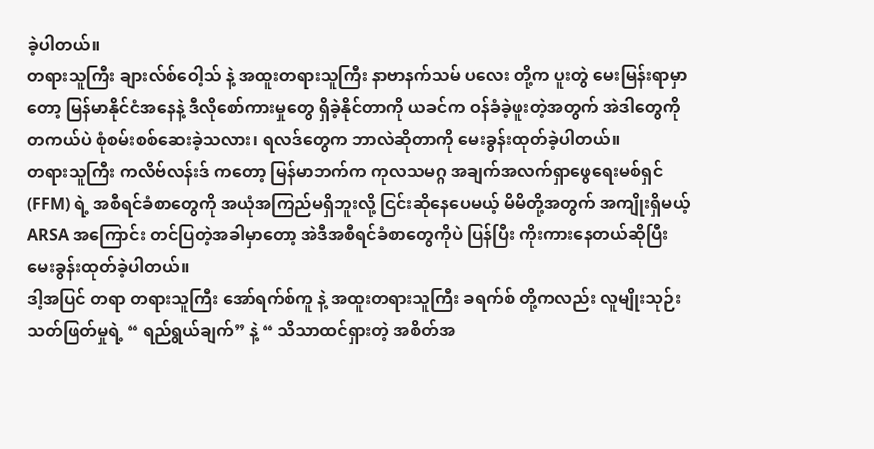ခဲ့ပါတယ်။
တရားသူကြီး ချားလ်စ်ဝေါ့သ် နဲ့ အထူးတရားသူကြီး နာဗာနက်သမ် ပလေး တို့က ပူးတွဲ မေးမြန်းရာမှာတော့ မြန်မာနိုင်ငံအနေနဲ့ ဒီလိုစော်ကားမှုတွေ ရှိခဲ့နိုင်တာကို ယခင်က ဝန်ခံခဲ့ဖူးတဲ့အတွက် အဲဒါတွေကို တကယ်ပဲ စုံစမ်းစစ်ဆေးခဲ့သလား၊ ရလဒ်တွေက ဘာလဲဆိုတာကို မေးခွန်းထုတ်ခဲ့ပါတယ်။
တရားသူကြီး ကလိဗ်လန်းဒ် ကတော့ မြန်မာဘက်က ကုလသမဂ္ဂ အချက်အလက်ရှာဖွေရေးမစ်ရှင် (FFM) ရဲ့ အစီရင်ခံစာတွေကို အယုံအကြည်မရှိဘူးလို့ ငြင်းဆိုနေပေမယ့် မိမိတို့အတွက် အကျိုးရှိမယ့် ARSA အကြောင်း တင်ပြတဲ့အခါမှာတော့ အဲဒီအစီရင်ခံစာတွေကိုပဲ ပြန်ပြီး ကိုးကားနေတယ်ဆိုပြီး မေးခွန်းထုတ်ခဲ့ပါတယ်။
ဒါ့အပြင် တရာ တရားသူကြီး အော်ရက်စ်ကူ နဲ့ အထူးတရားသူကြီး ခရက်စ် တို့ကလည်း လူမျိုးသုဉ်းသတ်ဖြတ်မှုရဲ့ “ ရည်ရွယ်ချက်” နဲ့ “ သိသာထင်ရှားတဲ့ အစိတ်အ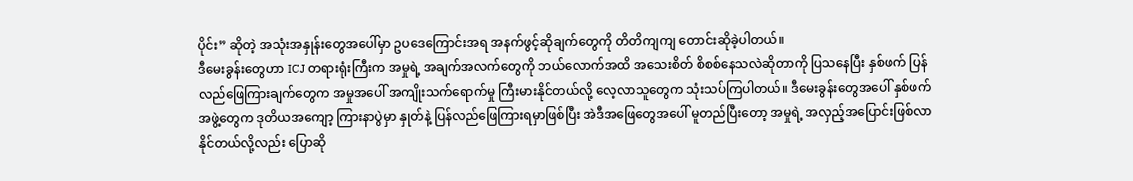ပိုင်း” ဆိုတဲ့ အသုံးအနှုန်းတွေအပေါ်မှာ ဥပဒေကြောင်းအရ အနက်ဖွင့်ဆိုချက်တွေကို တိတိကျကျ တောင်းဆိုခဲ့ပါတယ်။
ဒီမေးခွန်းတွေဟာ ICJ တရားရုံးကြီးက အမှုရဲ့ အချက်အလက်တွေကို ဘယ်လောက်အထိ အသေးစိတ် စိစစ်နေသလဲဆိုတာကို ပြသနေပြီး နှစ်ဖက် ပြန်လည်ဖြေကြားချက်တွေက အမှုအပေါ် အကျိုးသက်ရောက်မှု ကြီးမားနိုင်တယ်လို့ လေ့လာသူတွေက သုံးသပ်ကြပါတယ်။ ဒီမေးခွန်းတွေအပေါ် နှစ်ဖက်အဖွဲ့တွေက ဒုတိယအကျော့ ကြားနာပွဲမှာ နှုတ်နဲ့ ပြန်လည်ဖြေကြားရမှာဖြစ်ပြီး အဲဒီအဖြေတွေအပေါ် မူတည်ပြီးတော့ အမှုရဲ့ အလှည့်အပြောင်းဖြစ်လာနိုင်တယ်လို့လည်း ပြောဆို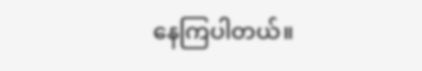နေကြပါတယ်။